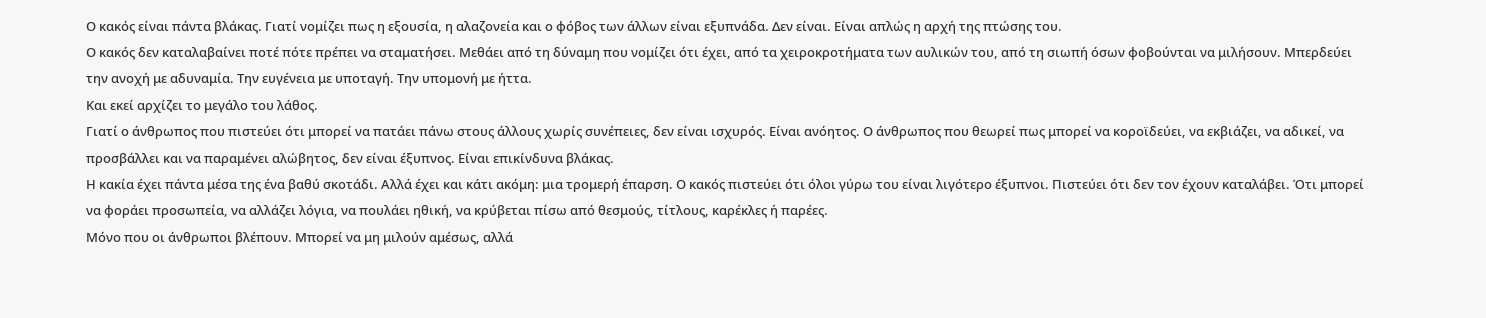Ο κακός είναι πάντα βλάκας. Γιατί νομίζει πως η εξουσία, η αλαζονεία και ο φόβος των άλλων είναι εξυπνάδα. Δεν είναι. Είναι απλώς η αρχή της πτώσης του.
Ο κακός δεν καταλαβαίνει ποτέ πότε πρέπει να σταματήσει. Μεθάει από τη δύναμη που νομίζει ότι έχει, από τα χειροκροτήματα των αυλικών του, από τη σιωπή όσων φοβούνται να μιλήσουν. Μπερδεύει την ανοχή με αδυναμία. Την ευγένεια με υποταγή. Την υπομονή με ήττα.
Και εκεί αρχίζει το μεγάλο του λάθος.
Γιατί ο άνθρωπος που πιστεύει ότι μπορεί να πατάει πάνω στους άλλους χωρίς συνέπειες, δεν είναι ισχυρός. Είναι ανόητος. Ο άνθρωπος που θεωρεί πως μπορεί να κοροϊδεύει, να εκβιάζει, να αδικεί, να προσβάλλει και να παραμένει αλώβητος, δεν είναι έξυπνος. Είναι επικίνδυνα βλάκας.
Η κακία έχει πάντα μέσα της ένα βαθύ σκοτάδι. Αλλά έχει και κάτι ακόμη: μια τρομερή έπαρση. Ο κακός πιστεύει ότι όλοι γύρω του είναι λιγότερο έξυπνοι. Πιστεύει ότι δεν τον έχουν καταλάβει. Ότι μπορεί να φοράει προσωπεία, να αλλάζει λόγια, να πουλάει ηθική, να κρύβεται πίσω από θεσμούς, τίτλους, καρέκλες ή παρέες.
Μόνο που οι άνθρωποι βλέπουν. Μπορεί να μη μιλούν αμέσως, αλλά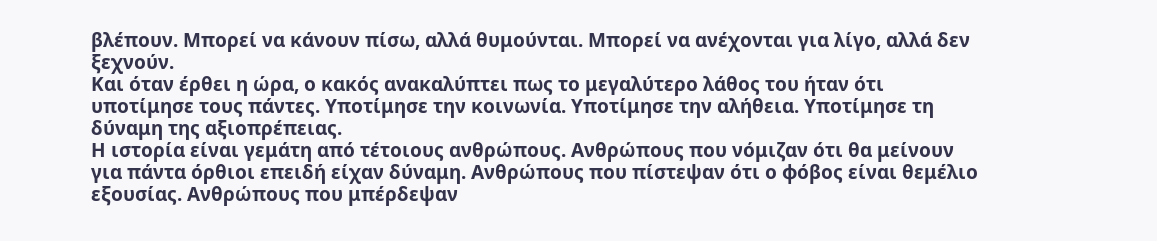βλέπουν. Μπορεί να κάνουν πίσω, αλλά θυμούνται. Μπορεί να ανέχονται για λίγο, αλλά δεν ξεχνούν.
Και όταν έρθει η ώρα, ο κακός ανακαλύπτει πως το μεγαλύτερο λάθος του ήταν ότι υποτίμησε τους πάντες. Υποτίμησε την κοινωνία. Υποτίμησε την αλήθεια. Υποτίμησε τη δύναμη της αξιοπρέπειας.
Η ιστορία είναι γεμάτη από τέτοιους ανθρώπους. Ανθρώπους που νόμιζαν ότι θα μείνουν για πάντα όρθιοι επειδή είχαν δύναμη. Ανθρώπους που πίστεψαν ότι ο φόβος είναι θεμέλιο εξουσίας. Ανθρώπους που μπέρδεψαν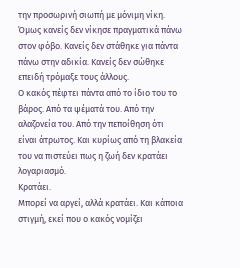την προσωρινή σιωπή με μόνιμη νίκη.
Όμως κανείς δεν νίκησε πραγματικά πάνω στον φόβο. Κανείς δεν στάθηκε για πάντα πάνω στην αδικία. Κανείς δεν σώθηκε επειδή τρόμαξε τους άλλους.
Ο κακός πέφτει πάντα από το ίδιο του το βάρος. Από τα ψέματά του. Από την αλαζονεία του. Από την πεποίθηση ότι είναι άτρωτος. Και κυρίως από τη βλακεία του να πιστεύει πως η ζωή δεν κρατάει λογαριασμό.
Κρατάει.
Μπορεί να αργεί, αλλά κρατάει. Και κάποια στιγμή, εκεί που ο κακός νομίζει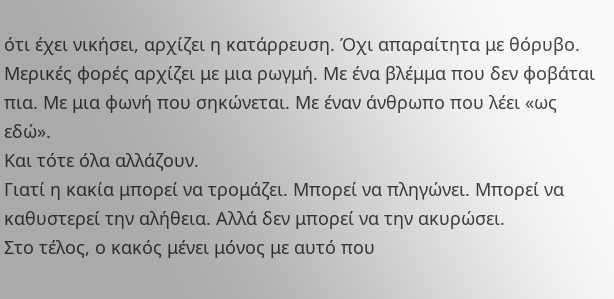ότι έχει νικήσει, αρχίζει η κατάρρευση. Όχι απαραίτητα με θόρυβο. Μερικές φορές αρχίζει με μια ρωγμή. Με ένα βλέμμα που δεν φοβάται πια. Με μια φωνή που σηκώνεται. Με έναν άνθρωπο που λέει «ως εδώ».
Και τότε όλα αλλάζουν.
Γιατί η κακία μπορεί να τρομάζει. Μπορεί να πληγώνει. Μπορεί να καθυστερεί την αλήθεια. Αλλά δεν μπορεί να την ακυρώσει.
Στο τέλος, ο κακός μένει μόνος με αυτό που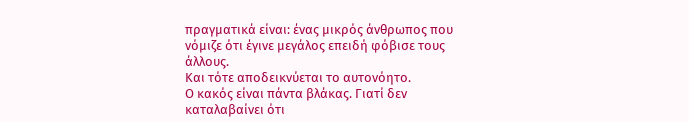πραγματικά είναι: ένας μικρός άνθρωπος που νόμιζε ότι έγινε μεγάλος επειδή φόβισε τους άλλους.
Και τότε αποδεικνύεται το αυτονόητο.
Ο κακός είναι πάντα βλάκας. Γιατί δεν καταλαβαίνει ότι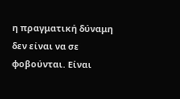η πραγματική δύναμη δεν είναι να σε φοβούνται. Είναι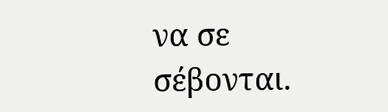να σε σέβονται.